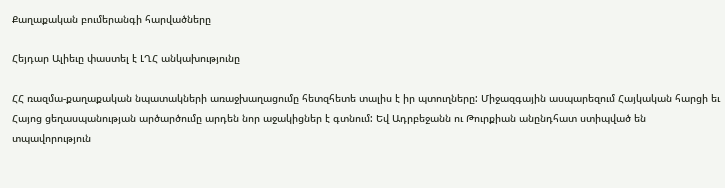Քաղաքական բումերանգի հարվածները

Հեյդար Ալիեւը փաստել է ԼՂՀ անկախությունը

ՀՀ ռազմա-քաղաքական նպատակների առաջխաղացումը հետզհետե տալիս է իր պտուղները: Միջազգային ասպարեզում Հայկական հարցի եւ Հայոց ցեղասպանության արծարծումը արդեն նոր աջակիցներ է գտնում: Եվ Ադրբեջանն ու Թուրքիան անընդհատ ստիպված են տպավորություն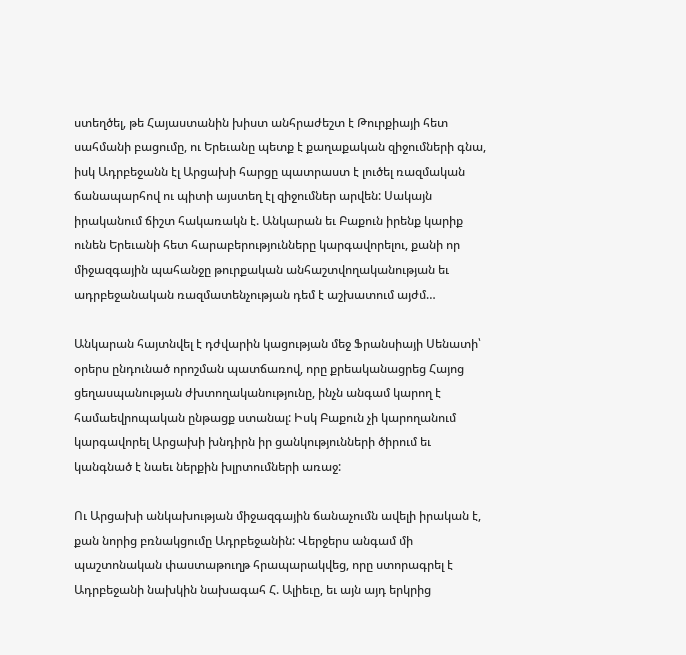ստեղծել, թե Հայաստանին խիստ անհրաժեշտ է Թուրքիայի հետ սահմանի բացումը, ու Երեւանը պետք է քաղաքական զիջումների գնա, իսկ Ադրբեջանն էլ Արցախի հարցը պատրաստ է լուծել ռազմական ճանապարհով ու պիտի այստեղ էլ զիջումներ արվեն: Սակայն իրականում ճիշտ հակառակն է. Անկարան եւ Բաքուն իրենք կարիք ունեն Երեւանի հետ հարաբերությունները կարգավորելու, քանի որ միջազգային պահանջը թուրքական անհաշտվողականության եւ ադրբեջանական ռազմատենչության դեմ է աշխատում այժմ…

Անկարան հայտնվել է դժվարին կացության մեջ Ֆրանսիայի Սենատի՝ օրերս ընդունած որոշման պատճառով, որը քրեականացրեց Հայոց ցեղասպանության ժխտողականությունը, ինչն անգամ կարող է համաեվրոպական ընթացք ստանալ: Իսկ Բաքուն չի կարողանում կարգավորել Արցախի խնդիրն իր ցանկությունների ծիրում եւ կանգնած է նաեւ ներքին խլրտումների առաջ:

Ու Արցախի անկախության միջազգային ճանաչումն ավելի իրական է, քան նորից բռնակցումը Ադրբեջանին: Վերջերս անգամ մի պաշտոնական փաստաթուղթ հրապարակվեց, որը ստորագրել է Ադրբեջանի նախկին նախագահ Հ. Ալիեւը, եւ այն այդ երկրից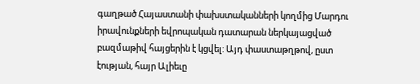գաղթած Հայաստանի փախստականների կողմից Մարդու իրավունքների եվրոպական դատարան ներկայացված բազմաթիվ հայցերին է կցվել: Այդ փաստաթղթով, ըստ էության, հայր Ալիեւը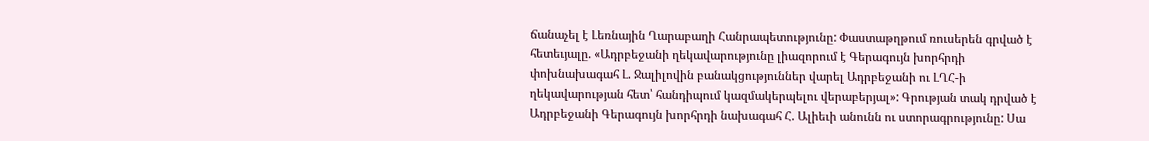ճանաչել է Լեռնային Ղարաբաղի Հանրապետությունը: Փաստաթղթում ռուսերեն գրված է հետեւյալը. «Ադրբեջանի ղեկավարությունը լիազորում է Գերագույն խորհրդի փոխնախագահ Լ. Ջալիլովին բանակցություններ վարել Ադրբեջանի ու ԼՂՀ-ի ղեկավարության հետ՝ հանդիպում կազմակերպելու վերաբերյալ»: Գրության տակ դրված է Ադրբեջանի Գերագույն խորհրդի նախագահ Հ. Ալիեւի անունն ու ստորագրությունը: Սա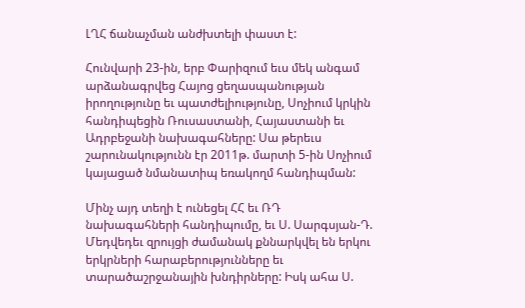ԼՂՀ ճանաչման անժխտելի փաստ է:

Հունվարի 23-ին, երբ Փարիզում եւս մեկ անգամ արձանագրվեց Հայոց ցեղասպանության իրողությունը եւ պատժելիությունը, Սոչիում կրկին հանդիպեցին Ռուսաստանի, Հայաստանի եւ Ադրբեջանի նախագահները: Սա թերեւս շարունակությունն էր 2011թ. մարտի 5-ին Սոչիում կայացած նմանատիպ եռակողմ հանդիպման:

Մինչ այդ տեղի է ունեցել ՀՀ եւ ՌԴ նախագահների հանդիպումը, եւ Ս. Սարգսյան-Դ. Մեդվեդեւ զրույցի ժամանակ քննարկվել են երկու երկրների հարաբերությունները եւ տարածաշրջանային խնդիրները: Իսկ ահա Ս.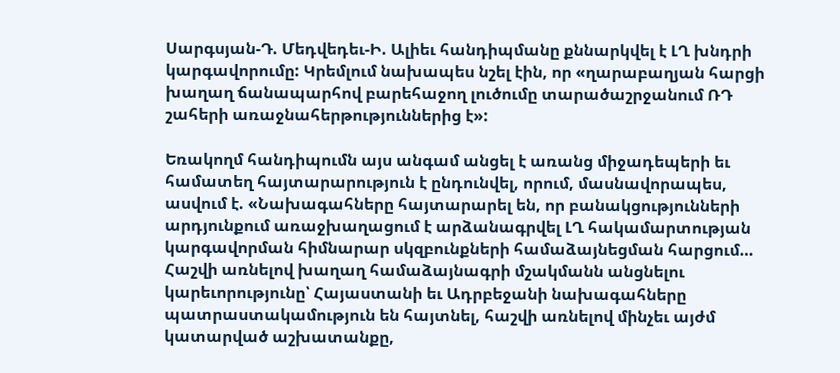Սարգսյան-Դ. Մեդվեդեւ-Ի. Ալիեւ հանդիպմանը քննարկվել է ԼՂ խնդրի կարգավորումը: Կրեմլում նախապես նշել էին, որ «ղարաբաղյան հարցի խաղաղ ճանապարհով բարեհաջող լուծումը տարածաշրջանում ՌԴ շահերի առաջնահերթություններից է»:

Եռակողմ հանդիպումն այս անգամ անցել է առանց միջադեպերի եւ համատեղ հայտարարություն է ընդունվել, որում, մասնավորապես, ասվում է. «Նախագահները հայտարարել են, որ բանակցությունների արդյունքում առաջխաղացում է արձանագրվել ԼՂ հակամարտության կարգավորման հիմնարար սկզբունքների համաձայնեցման հարցում… Հաշվի առնելով խաղաղ համաձայնագրի մշակմանն անցնելու կարեւորությունը՝ Հայաստանի եւ Ադրբեջանի նախագահները պատրաստակամություն են հայտնել, հաշվի առնելով մինչեւ այժմ կատարված աշխատանքը,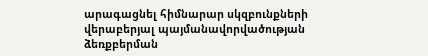արագացնել հիմնարար սկզբունքների վերաբերյալ պայմանավորվածության ձեռքբերման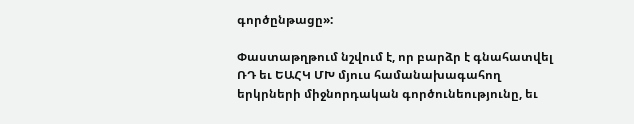գործընթացը»:

Փաստաթղթում նշվում է, որ բարձր է գնահատվել ՌԴ եւ ԵԱՀԿ ՄԽ մյուս համանախագահող երկրների միջնորդական գործունեությունը, եւ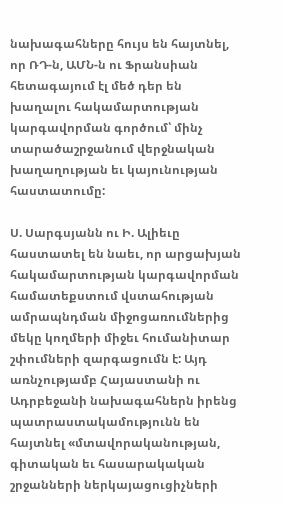նախագահները հույս են հայտնել, որ ՌԴ-ն, ԱՄՆ-ն ու Ֆրանսիան հետագայում էլ մեծ դեր են խաղալու հակամարտության կարգավորման գործում՝ մինչ տարածաշրջանում վերջնական խաղաղության եւ կայունության հաստատումը:

Ս. Սարգսյանն ու Ի. Ալիեւը հաստատել են նաեւ, որ արցախյան հակամարտության կարգավորման համատեքստում վստահության ամրապնդման միջոցառումներից մեկը կողմերի միջեւ հումանիտար շփումների զարգացումն է: Այդ առնչությամբ Հայաստանի ու Ադրբեջանի նախագահներն իրենց պատրաստակամությունն են հայտնել «մտավորականության, գիտական եւ հասարակական շրջանների ներկայացուցիչների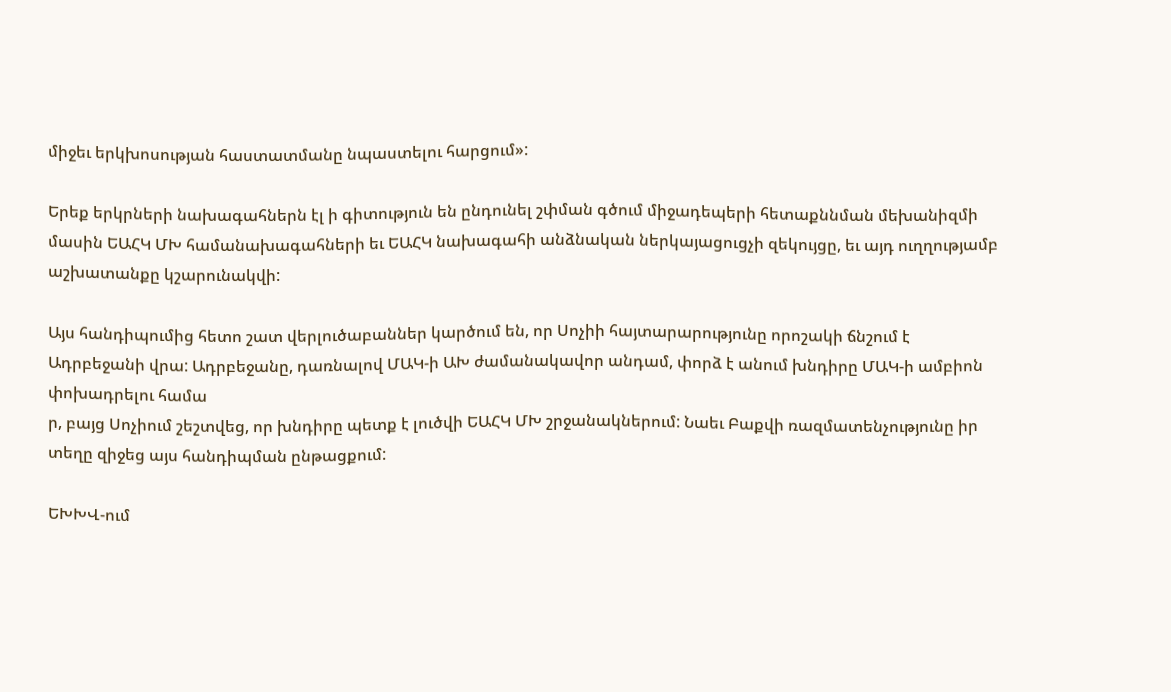միջեւ երկխոսության հաստատմանը նպաստելու հարցում»:

Երեք երկրների նախագահներն էլ ի գիտություն են ընդունել շփման գծում միջադեպերի հետաքննման մեխանիզմի մասին ԵԱՀԿ ՄԽ համանախագահների եւ ԵԱՀԿ նախագահի անձնական ներկայացուցչի զեկույցը, եւ այդ ուղղությամբ աշխատանքը կշարունակվի:

Այս հանդիպումից հետո շատ վերլուծաբաններ կարծում են, որ Սոչիի հայտարարությունը որոշակի ճնշում է Ադրբեջանի վրա: Ադրբեջանը, դառնալով ՄԱԿ-ի ԱԽ ժամանակավոր անդամ, փորձ է անում խնդիրը ՄԱԿ-ի ամբիոն փոխադրելու համա
ր, բայց Սոչիում շեշտվեց, որ խնդիրը պետք է լուծվի ԵԱՀԿ ՄԽ շրջանակներում: Նաեւ Բաքվի ռազմատենչությունը իր տեղը զիջեց այս հանդիպման ընթացքում:

ԵԽԽՎ-ում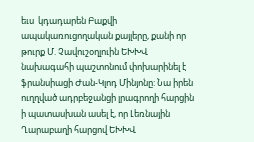եւս  կդադարեն Բաքվի ապակառուցողական քայլերը, քանի որ թուրք Մ. Չավուշօղլուին ԵԽԽՎ նախագահի պաշտոնում փոխարինել է ֆրանսիացի Ժան-Կլոդ Մինյոնը: Նա իրեն ուղղված ադրբեջանցի լրագրողի հարցին ի պատասխան ասել է, որ Լեռնային Ղարաբաղի հարցով ԵԽԽՎ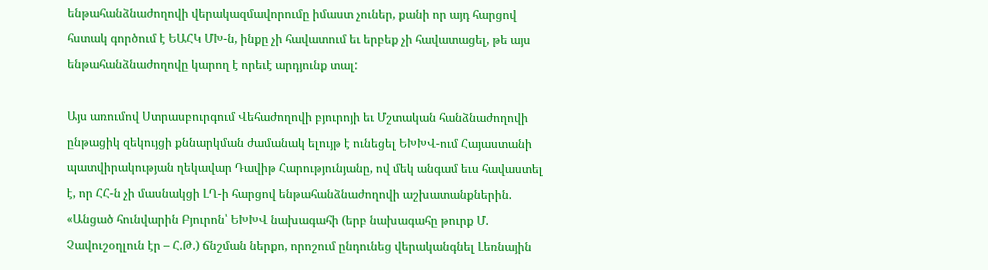ենթահանձնաժողովի վերակազմավորումը իմաստ չուներ, քանի որ այդ հարցով հստակ գործում է ԵԱՀԿ ՄԽ-ն, ինքը չի հավատում եւ երբեք չի հավատացել, թե այս ենթահանձնաժողովը կարող է որեւէ արդյունք տալ:

Այս առումով Ստրասբուրգում Վեհաժողովի բյուրոյի եւ Մշտական հանձնաժողովի ընթացիկ զեկույցի քննարկման ժամանակ ելույթ է ունեցել ԵԽԽՎ-ում Հայաստանի պատվիրակության ղեկավար Դավիթ Հարությունյանը, ով մեկ անգամ եւս հավաստել է, որ ՀՀ-ն չի մասնակցի ԼՂ-ի հարցով ենթահանձնաժողովի աշխատանքներին. «Անցած հունվարին Բյուրոն՝ ԵԽԽՎ նախագահի (երբ նախագահը թուրք Մ. Չավուշօղլուն էր – Հ.Թ.) ճնշման ներքո, որոշում ընդունեց վերականգնել Լեռնային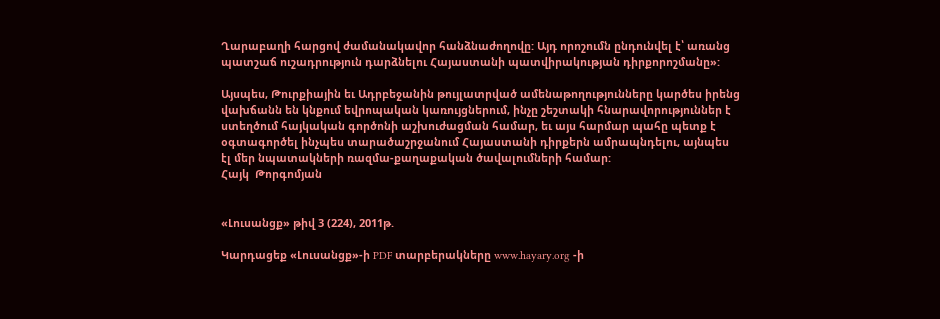Ղարաբաղի հարցով ժամանակավոր հանձնաժողովը: Այդ որոշումն ընդունվել է՝ առանց պատշաճ ուշադրություն դարձնելու Հայաստանի պատվիրակության դիրքորոշմանը»:

Այսպես, Թուրքիային եւ Ադրբեջանին թույլատրված ամենաթողությունները կարծես իրենց վախճանն են կնքում եվրոպական կառույցներում, ինչը շեշտակի հնարավորություններ է ստեղծում հայկական գործոնի աշխուժացման համար, եւ այս հարմար պահը պետք է օգտագործել ինչպես տարածաշրջանում Հայաստանի դիրքերն ամրապնդելու, այնպես էլ մեր նպատակների ռազմա-քաղաքական ծավալումների համար:
Հայկ  Թորգոմյան


«Լուսանցք» թիվ 3 (224), 2011թ.

Կարդացեք «Լուսանցք»-ի PDF տարբերակները www.hayary.org -ի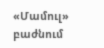«Մամուլ» բաժնում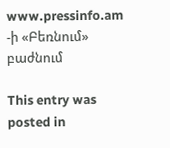www.pressinfo.am -ի «Բեռնում» բաժնում

This entry was posted in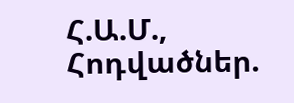Հ.Ա.Մ., Հոդվածներ.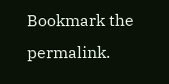Bookmark the permalink.